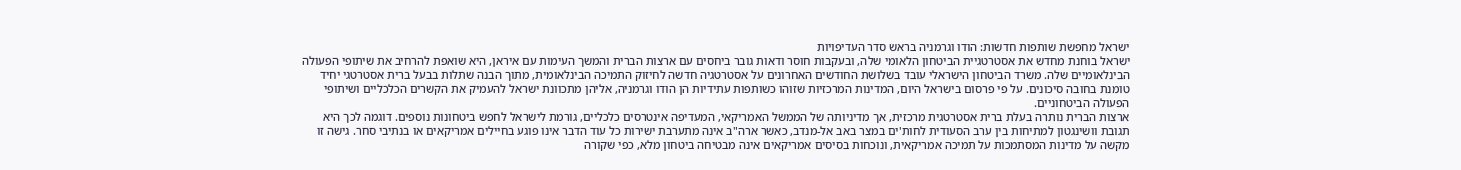ישראל מחפשת שותפות חדשות: הודו וגרמניה בראש סדר העדיפויות
ישראל בוחנת מחדש את אסטרטגיית הביטחון הלאומי שלה, ובעקבות חוסר ודאות גובר ביחסים עם ארצות הברית והמשך העימות עם איראן, היא שואפת להרחיב את שיתופי הפעולה הבינלאומיים שלה. משרד הביטחון הישראלי עובד בשלושת החודשים האחרונים על אסטרטגיה חדשה לחיזוק התמיכה הבינלאומית, מתוך הבנה שתלות בבעל ברית אסטרטגי יחיד טומנת בחובה סיכונים. על פי פרסום בישראל היום, המדינות המרכזיות שזוהו כשותפות עתידיות הן הודו וגרמניה, אליהן מתכוונת ישראל להעמיק את הקשרים הכלכליים ושיתופי הפעולה הביטחוניים.
ארצות הברית נותרה בעלת ברית אסטרטגית מרכזית, אך מדיניותה של הממשל האמריקאי, המעדיפה אינטרסים כלכליים, גורמת לישראל לחפש ביטחונות נוספים. דוגמה לכך היא תגובת וושינגטון למתיחות בין ערב הסעודית לחות'ים במצר באב אל-מנדב, כאשר ארה"ב אינה מתערבת ישירות כל עוד הדבר אינו פוגע בחיילים אמריקאים או בנתיבי סחר. גישה זו מקשה על מדינות המסתמכות על תמיכה אמריקאית, ונוכחות בסיסים אמריקאים אינה מבטיחה ביטחון מלא, כפי שקורה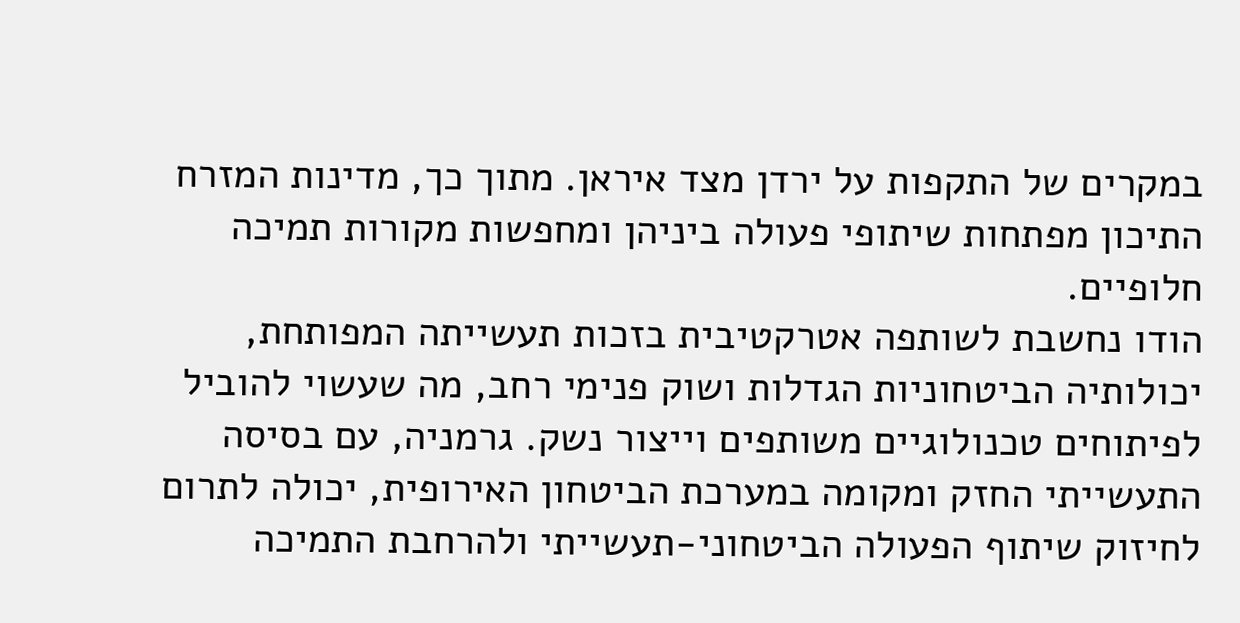במקרים של התקפות על ירדן מצד איראן. מתוך כך, מדינות המזרח התיכון מפתחות שיתופי פעולה ביניהן ומחפשות מקורות תמיכה חלופיים.
הודו נחשבת לשותפה אטרקטיבית בזכות תעשייתה המפותחת, יכולותיה הביטחוניות הגדלות ושוק פנימי רחב, מה שעשוי להוביל לפיתוחים טכנולוגיים משותפים וייצור נשק. גרמניה, עם בסיסה התעשייתי החזק ומקומה במערכת הביטחון האירופית, יכולה לתרום לחיזוק שיתוף הפעולה הביטחוני-תעשייתי ולהרחבת התמיכה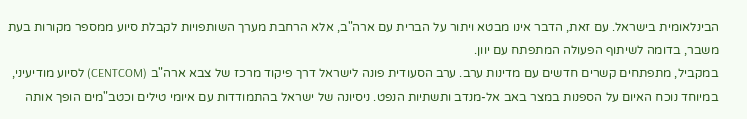הבינלאומית בישראל. עם זאת, הדבר אינו מבטא ויתור על הברית עם ארה"ב, אלא הרחבת מערך השותפויות לקבלת סיוע ממספר מקורות בעת משבר, בדומה לשיתוף הפעולה המתפתח עם יוון.
במקביל, מתפתחים קשרים חדשים עם מדינות ערב. ערב הסעודית פונה לישראל דרך פיקוד מרכז של צבא ארה"ב (CENTCOM) לסיוע מודיעיני, במיוחד נוכח האיום על הספנות במצר באב אל-מנדב ותשתיות הנפט. ניסיונה של ישראל בהתמודדות עם איומי טילים וכטב"מים הופך אותה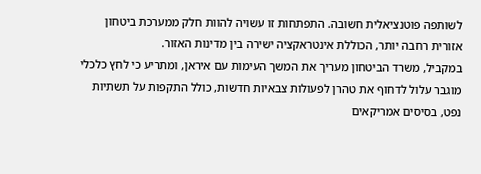לשותפה פוטנציאלית חשובה. התפתחות זו עשויה להוות חלק ממערכת ביטחון אזורית רחבה יותר, הכוללת אינטראקציה ישירה בין מדינות האזור.
במקביל, משרד הביטחון מעריך את המשך העימות עם איראן, ומתריע כי לחץ כלכלי מוגבר עלול לדחוף את טהרן לפעולות צבאיות חדשות, כולל התקפות על תשתיות נפט, בסיסים אמריקאים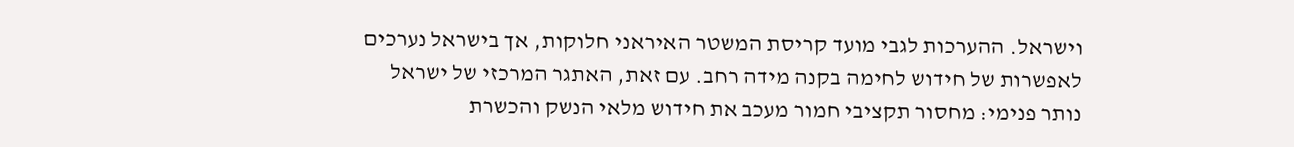וישראל. ההערכות לגבי מועד קריסת המשטר האיראני חלוקות, אך בישראל נערכים לאפשרות של חידוש לחימה בקנה מידה רחב. עם זאת, האתגר המרכזי של ישראל נותר פנימי: מחסור תקציבי חמור מעכב את חידוש מלאי הנשק והכשרת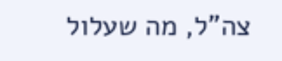צה"ל, מה שעלול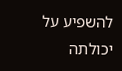להשפיע על יכולתה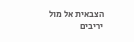הצבאית אל מול יריבים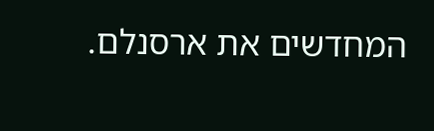המחדשים את ארסנלם.